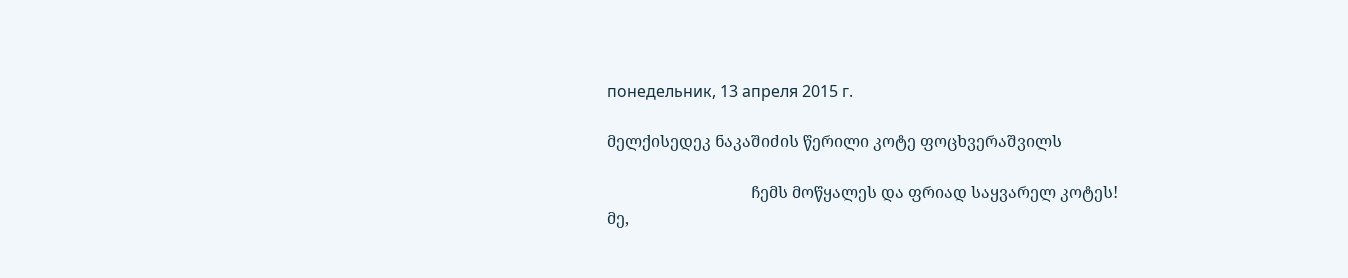понедельник, 13 апреля 2015 г.

მელქისედეკ ნაკაშიძის წერილი კოტე ფოცხვერაშვილს

                                    ჩემს მოწყალეს და ფრიად საყვარელ კოტეს!
მე,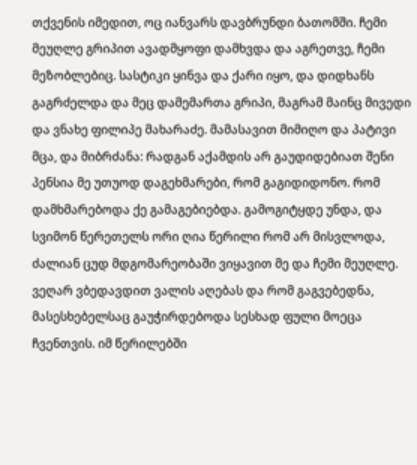თქვენის იმედით, ოც იანვარს დავბრუნდი ბათომში. ჩემი მეუღლე გრიპით ავადმყოფი დამხვდა და აგრეთვე, ჩემი მეზობლებიც. სასტიკი ყინვა და ქარი იყო, და დიდხანს გაგრძელდა და მეც დამემართა გრიპი, მაგრამ მაინც მივედი და ვნახე ფილიპე მახარაძე. მამასავით მიმიღო და პატივი მცა, და მიბრძანა: რადგან აქამდის არ გაუდიდებიათ შენი პენსია მე უთუოდ დაგეხმარები, რომ გაგიდიდონო. რომ დამხმარებოდა ქე გამაგებიებდა. გამოგიტყდე უნდა, და სვიმონ წერეთელს ორი ღია წერილი რომ არ მისვლოდა, ძალიან ცუდ მდგომარეობაში ვიყავით მე და ჩემი მეუღლე. ვეღარ ვბედავდით ვალის აღებას და რომ გაგვებედნა, მასესხებელსაც გაუჭირდებოდა სესხად ფული მოეცა ჩვენთვის. იმ წერილებში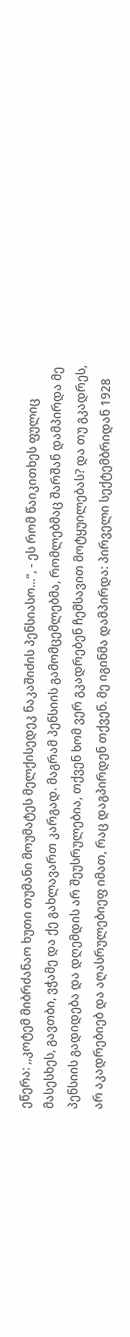ეწერა: ,,კოტემ მიბრძანაო ხუთი თუმანი მოუმატეს მელქისედეკ ნაკაშიძის პენსიასო...“, - ეს რომ წაიკითხეს ფულიც მასესხეს, გავთბი, ვჭამე და ქე გახლავართ კარგად. მაგრამ პენსიის გამომცემლებმა, რომლებმაც შარშან დამპირდა მე პენსიის გადიდება და დღემდის არ შეუსრულებია, თქვენ ხომ ვერ გკადრებენ ჩემსავით მოტყუილებას? და თუ გკადრეს, არ აკადრებიებ და აღასრულებიეფ იმათ, რაც დაგპირდენ თქვენ. მე იგინმა დამპირდა: პირველი სექტემბრიდან 1928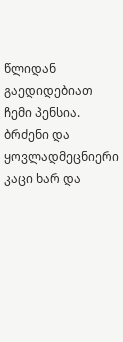წლიდან გაედიდებიათ ჩემი პენსია. ბრძენი და ყოვლადმეცნიერი კაცი ხარ და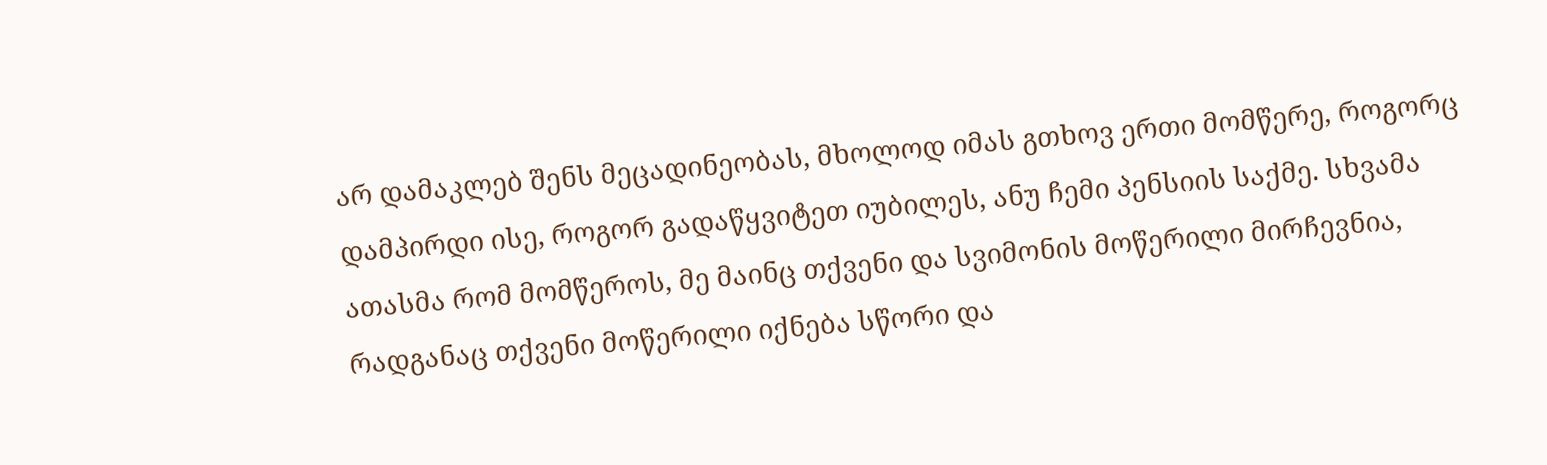არ დამაკლებ შენს მეცადინეობას, მხოლოდ იმას გთხოვ ერთი მომწერე, როგორც დამპირდი ისე, როგორ გადაწყვიტეთ იუბილეს, ანუ ჩემი პენსიის საქმე. სხვამა ათასმა რომ მომწეროს, მე მაინც თქვენი და სვიმონის მოწერილი მირჩევნია, რადგანაც თქვენი მოწერილი იქნება სწორი და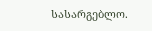სასარგებლო.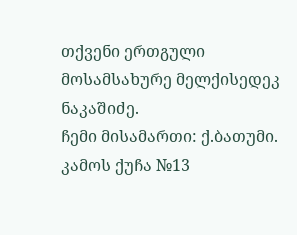თქვენი ერთგული მოსამსახურე მელქისედეკ ნაკაშიძე.
ჩემი მისამართი: ქ.ბათუმი. კამოს ქუჩა №13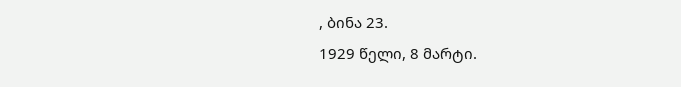, ბინა 23.
1929 წელი, 8 მარტი.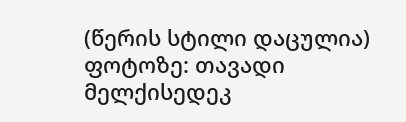(წერის სტილი დაცულია)
ფოტოზე: თავადი მელქისედეკ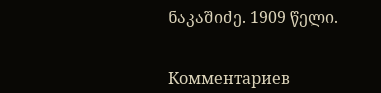ნაკაშიძე. 1909 წელი.


Комментариев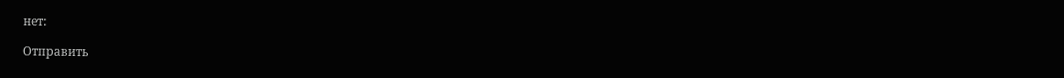нет:

Отправить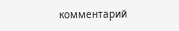комментарий